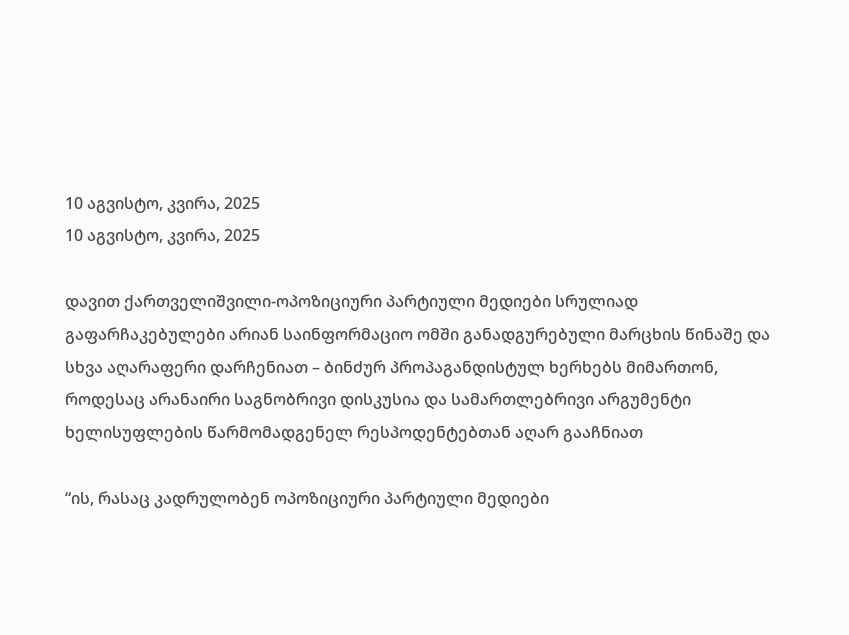10 აგვისტო, კვირა, 2025
10 აგვისტო, კვირა, 2025

დავით ქართველიშვილი-ოპოზიციური პარტიული მედიები სრულიად გაფარჩაკებულები არიან საინფორმაციო ომში განადგურებული მარცხის წინაშე და სხვა აღარაფერი დარჩენიათ – ბინძურ პროპაგანდისტულ ხერხებს მიმართონ, როდესაც არანაირი საგნობრივი დისკუსია და სამართლებრივი არგუმენტი ხელისუფლების წარმომადგენელ რესპოდენტებთან აღარ გააჩნიათ

“ის, რასაც კადრულობენ ოპოზიციური პარტიული მედიები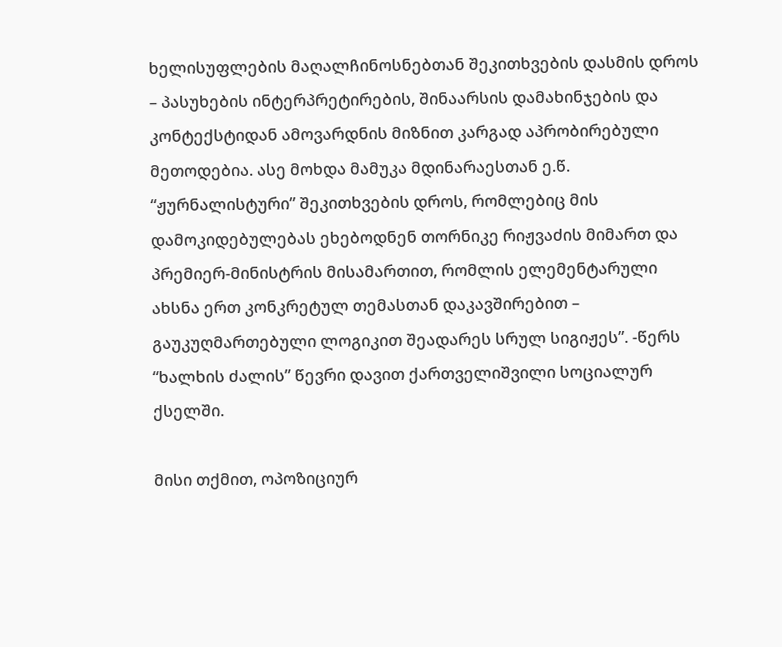ხელისუფლების მაღალჩინოსნებთან შეკითხვების დასმის დროს – პასუხების ინტერპრეტირების, შინაარსის დამახინჯების და კონტექსტიდან ამოვარდნის მიზნით კარგად აპრობირებული მეთოდებია. ასე მოხდა მამუკა მდინარაესთან ე.წ. “ჟურნალისტური” შეკითხვების დროს, რომლებიც მის დამოკიდებულებას ეხებოდნენ თორნიკე რიჟვაძის მიმართ და პრემიერ-მინისტრის მისამართით, რომლის ელემენტარული ახსნა ერთ კონკრეტულ თემასთან დაკავშირებით – გაუკუღმართებული ლოგიკით შეადარეს სრულ სიგიჟეს”. -წერს “ხალხის ძალის” წევრი დავით ქართველიშვილი სოციალურ ქსელში.

მისი თქმით, ოპოზიციურ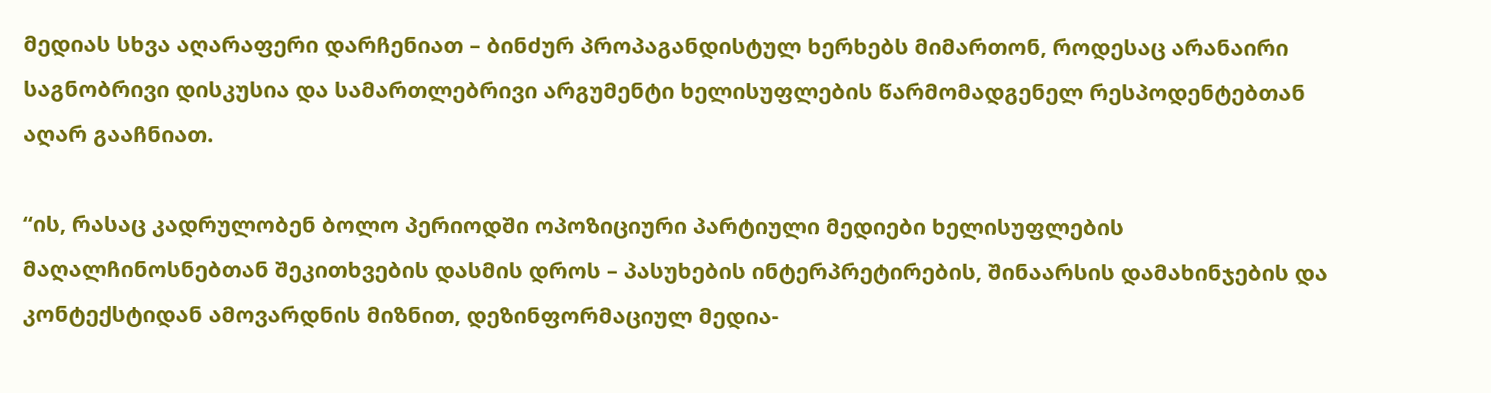მედიას სხვა აღარაფერი დარჩენიათ – ბინძურ პროპაგანდისტულ ხერხებს მიმართონ, როდესაც არანაირი საგნობრივი დისკუსია და სამართლებრივი არგუმენტი ხელისუფლების წარმომადგენელ რესპოდენტებთან აღარ გააჩნიათ.

“ის, რასაც კადრულობენ ბოლო პერიოდში ოპოზიციური პარტიული მედიები ხელისუფლების მაღალჩინოსნებთან შეკითხვების დასმის დროს – პასუხების ინტერპრეტირების, შინაარსის დამახინჯების და კონტექსტიდან ამოვარდნის მიზნით, დეზინფორმაციულ მედია-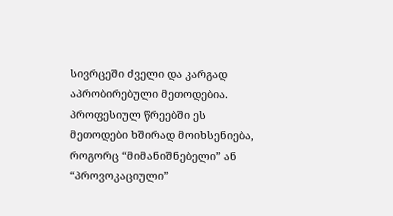სივრცეში ძველი და კარგად აპრობირებული მეთოდებია. პროფესიულ წრეებში ეს მეთოდები ხშირად მოიხსენიება, როგორც “მიმანიშნებელი” ან “პროვოკაციული”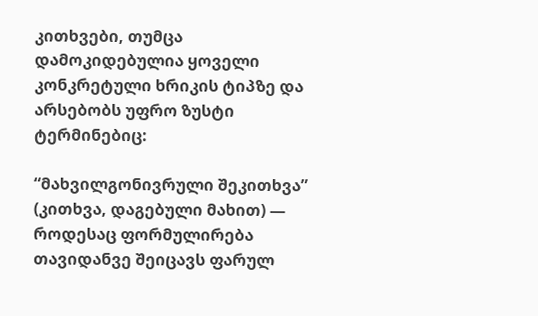კითხვები, თუმცა დამოკიდებულია ყოველი კონკრეტული ხრიკის ტიპზე და არსებობს უფრო ზუსტი ტერმინებიც:

“მახვილგონივრული შეკითხვა” (კითხვა, დაგებული მახით) — როდესაც ფორმულირება თავიდანვე შეიცავს ფარულ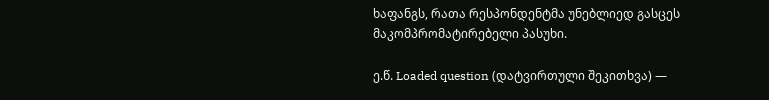ხაფანგს, რათა რესპონდენტმა უნებლიედ გასცეს მაკომპრომატირებელი პასუხი.

ე.წ. Loaded question (დატვირთული შეკითხვა) —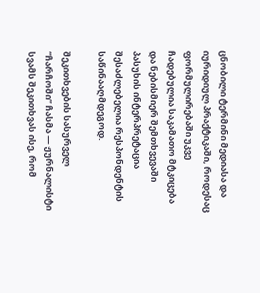ცნობილი ტერმინი მედიასა და იურიდიულ პრაქტიკაში, როდესაც ფორმულირებაში უკვე ჩადებულია საკამათო მტკიცება და ნებისმიერ შემთხვევაში პასუხის ინტერპრეტაცია შესაძლებელია რესპონდენტის საწინააღმდეგოდ.

შეკითხვების სასურველ “ჩარჩოში” ჩასმა — ჟურნალისტი სვამს შეკითხვას ისე, რომ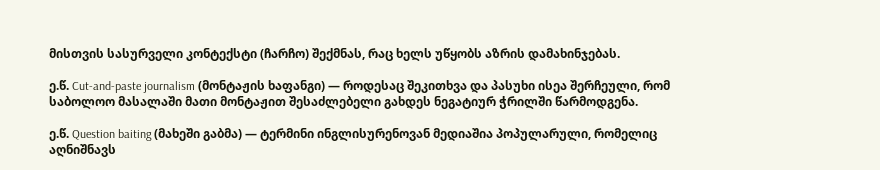მისთვის სასურველი კონტექსტი (ჩარჩო) შექმნას, რაც ხელს უწყობს აზრის დამახინჯებას.

ე.წ. Cut-and-paste journalism (მონტაჟის ხაფანგი) — როდესაც შეკითხვა და პასუხი ისეა შერჩეული, რომ საბოლოო მასალაში მათი მონტაჟით შესაძლებელი გახდეს ნეგატიურ ჭრილში წარმოდგენა.

ე.წ. Question baiting (მახეში გაბმა) — ტერმინი ინგლისურენოვან მედიაშია პოპულარული, რომელიც აღნიშნავს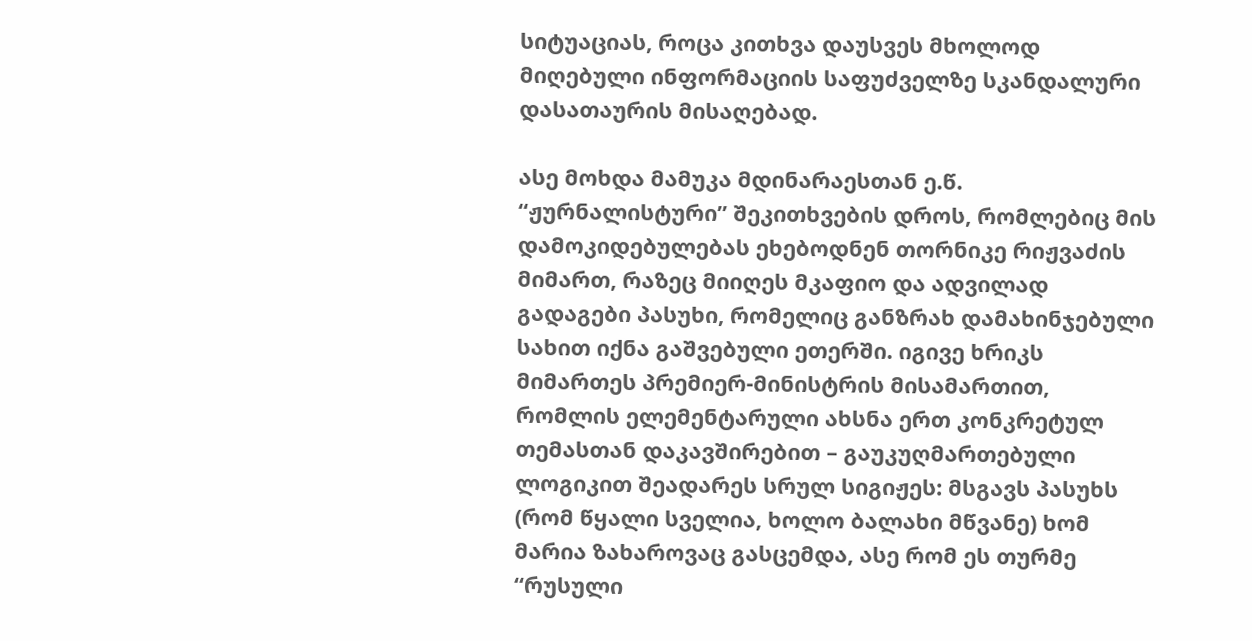სიტუაციას, როცა კითხვა დაუსვეს მხოლოდ მიღებული ინფორმაციის საფუძველზე სკანდალური დასათაურის მისაღებად.

ასე მოხდა მამუკა მდინარაესთან ე.წ. “ჟურნალისტური” შეკითხვების დროს, რომლებიც მის დამოკიდებულებას ეხებოდნენ თორნიკე რიჟვაძის მიმართ, რაზეც მიიღეს მკაფიო და ადვილად გადაგები პასუხი, რომელიც განზრახ დამახინჯებული სახით იქნა გაშვებული ეთერში. იგივე ხრიკს მიმართეს პრემიერ-მინისტრის მისამართით, რომლის ელემენტარული ახსნა ერთ კონკრეტულ თემასთან დაკავშირებით – გაუკუღმართებული ლოგიკით შეადარეს სრულ სიგიჟეს: მსგავს პასუხს (რომ წყალი სველია, ხოლო ბალახი მწვანე) ხომ მარია ზახაროვაც გასცემდა, ასე რომ ეს თურმე “რუსული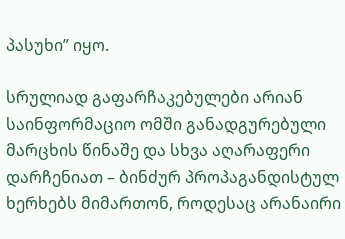პასუხი” იყო.

სრულიად გაფარჩაკებულები არიან საინფორმაციო ომში განადგურებული მარცხის წინაშე და სხვა აღარაფერი დარჩენიათ – ბინძურ პროპაგანდისტულ ხერხებს მიმართონ, როდესაც არანაირი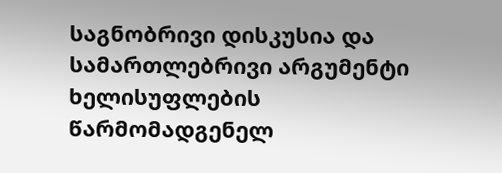საგნობრივი დისკუსია და სამართლებრივი არგუმენტი ხელისუფლების წარმომადგენელ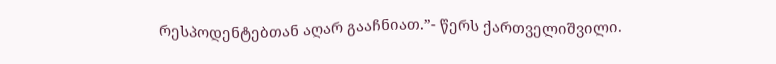რესპოდენტებთან აღარ გააჩნიათ.”- წერს ქართველიშვილი.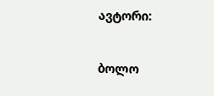ავტორი:

ბოლო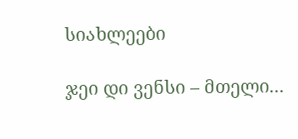სიახლეები

ჯეი დი ვენსი – მთელი...